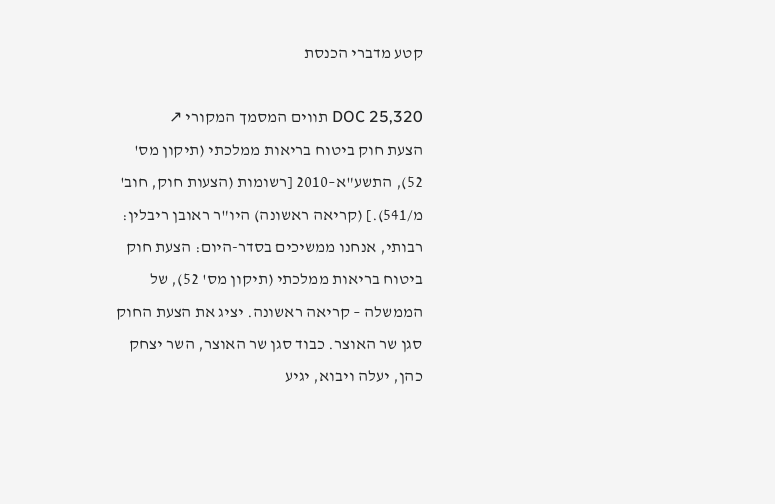קטע מדברי הכנסת

DOC 25,320 תווים המסמך המקורי ↗
הצעת חוק ביטוח בריאות ממלכתי (תיקון מס' 52), התשע"א–2010 [רשומות (הצעות חוק, חוב' מ/541).] (קריאה ראשונה) היו"ר ראובן ריבלין: רבותי, אנחנו ממשיכים בסדר-היום: הצעת חוק ביטוח בריאות ממלכתי (תיקון מס' 52), של הממשלה – קריאה ראשונה. יציג את הצעת החוק סגן שר האוצר. כבוד סגן שר האוצר, השר יצחק כהן, יעלה ויבוא, יגיע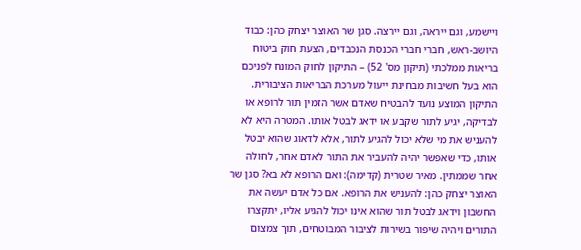ויישמע, וגם ייראה, וגם יירצה. סגן שר האוצר יצחק כהן: כבוד היושב-ראש, חברי חברי הכנסת הנכבדים, הצעת חוק ביטוח בריאות ממלכתי (תיקון מס' 52) – התיקון לחוק המונח לפניכם הוא בעל חשיבות מבחינת ייעול מערכת הבריאות הציבורית. התיקון המוצע נועד להבטיח שאדם אשר הזמין תור לרופא או לבדיקה, יגיע לתור שקבע או ידאג לבטל אותו. המטרה היא לא להעניש את מי שלא יכול להגיע לתור, אלא לדאוג שהוא יבטל אותו, כדי שאפשר יהיה להעביר את התור לאדם אחר, לחולה אחר שממתין. מאיר שטרית (קדימה): ואם הרופא לא בא? סגן שר האוצר יצחק כהן: להעניש את הרופא. אם כל אדם יעשה את החשבון וידאג לבטל תור שהוא אינו יכול להגיע אליו, יתקצרו התורים ויהיה שיפור בשירות לציבור המבוטחים, תוך צמצום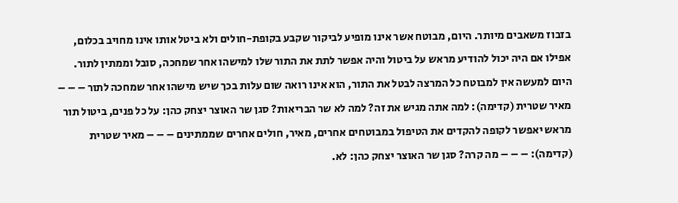בזבוז משאבים מיותר. היום, מבוטח אשר אינו מופיע לביקור שקבע בקופת-חולים ולא ביטל אותו אינו מחויב בכלום, אפילו אם היה יכול להודיע מראש על ביטול והיה אפשר לתת את התור שלו למישהו אחר שמחכה, סובל וממתין לתור. היום למעשה אין למבוטח כל המרצה לבטל את התור, הוא אינו רואה שום עלות בכך שיש מישהו אחר שמחכה לתור – – – מאיר שטרית (קדימה): למה אתה מגיש את זה? למה לא שר הבריאות? סגן שר האוצר יצחק כהן: על כל פנים, ביטול תור מראש יאפשר לקופה להקדים את הטיפול במבוטחים אחרים, מאיר, חולים אחרים שממתינים – – – מאיר שטרית (קדימה): – – – מה קרה? סגן שר האוצר יצחק כהן: לא.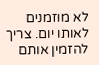לא מוזמנים לאותו יום. צריך להזמין אותם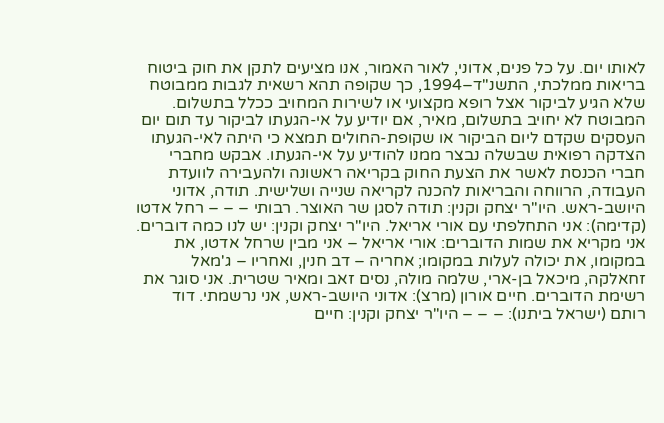לאותו יום. על כל פנים, אדוני, לאור האמור, אנו מציעים לתקן את חוק ביטוח בריאות ממלכתי, התשנ"ד–1994, כך שקופה תהא רשאית לגבות ממבוטח שלא הגיע לביקור אצל רופא מקצועי או לשירות המחויב ככלל בתשלום. המבוטח לא יחויב בתשלום, מאיר, אם יודיע על אי-הגעתו לביקור עד תום יום העסקים שקדם ליום הביקור או שקופת-החולים תמצא כי היתה לאי-הגעתו הצדקה רפואית שבשלה נבצר ממנו להודיע על אי-הגעתו. אבקש מחברי חברי הכנסת לאשר את הצעת החוק בקריאה ראשונה ולהעבירה לוועדת העבודה, הרווחה והבריאות להכנה לקריאה שנייה ושלישית. תודה, אדוני היושב-ראש. היו"ר יצחק וקנין: תודה לסגן שר האוצר. רבותי – – – רחל אדטו (קדימה): אני התחלפתי עם אורי אריאל. היו"ר יצחק וקנין: יש לנו כמה דוברים. אני מקריא את שמות הדוברים: אורי אריאל – אני מבין שרחל אדטו, את במקומו, את יכולה לעלות במקומו; אחריה – דב חנין, ואחריו – ג'מאל זחאלקה, מיכאל בן-ארי, שלמה מולה, נסים זאב ומאיר שטרית. אני סוגר את רשימת הדוברים. חיים אורון (מרצ): אדוני היושב-ראש, אני נרשמתי. דוד רותם (ישראל ביתנו): – – – היו"ר יצחק וקנין: חיים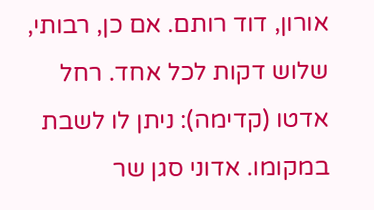אורון, דוד רותם. אם כן, רבותי, שלוש דקות לכל אחד. רחל אדטו (קדימה): ניתן לו לשבת במקומו. אדוני סגן שר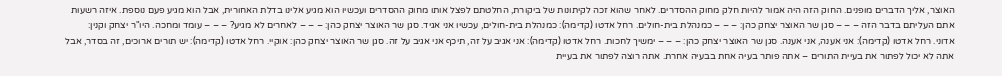האוצר, אליך הדברים מופנים. החוק הזה היה אמור להיות חלק מחוק ההסדרים. לאחר שהוא זכה לקיתונות של ביקורת, החלטתם לפצל אותו מחוק ההסדרים ועכשיו הוא מגיע אלינו בדלת האחורית, אבל הוא מגיע פעם נוספת. איזה רשעות אתם העליתם בדבר הזה – – – סגן שר האוצר יצחק כהן: – – – כמנהלת בית-חולים. רחל אדטו (קדימה): כמנהלת בית-חולים, עכשיו אני אגיד. סגן שר האוצר יצחק כהן: – – – לאחרים לא מגיע? – – – עומד ומחכה. היו"ר יצחק וקנין: אדוני. רחל אדטו (קדימה): אני אענה, אני אענה. סגן שר האוצר יצחק כהן: – – – ימשיך לחכות. רחל אדטו (קדימה): אני אגיב על זה, תיכף אני אגיב על זה. סגן שר האוצר יצחק כהן: אוקיי. רחל אדטו (קדימה): יש תורים ארוכים, זה בסדר, אבל אתה לא יכול לפתור את בעיית התורים – אתה פותר בעיה אחת בבעיה אחרת. אתה רוצה לפתור את בעיית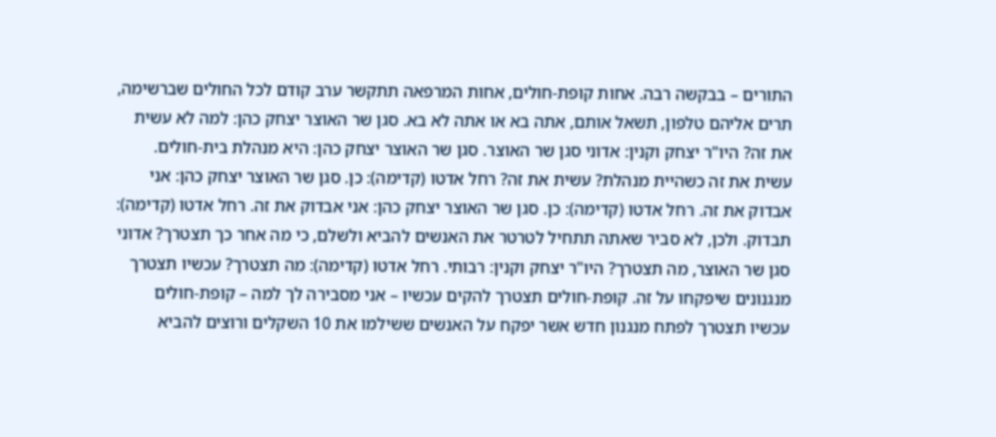התורים – בבקשה רבה. אחות קופת-חולים, אחות המרפאה תתקשר ערב קודם לכל החולים שברשימה, תרים אליהם טלפון, תשאל אותם, אתה בא או אתה לא בא. סגן שר האוצר יצחק כהן: למה לא עשית את זה? היו"ר יצחק וקנין: אדוני סגן שר האוצר. סגן שר האוצר יצחק כהן: היא מנהלת בית-חולים. עשית את זה כשהיית מנהלת? עשית את זה? רחל אדטו (קדימה): כן. סגן שר האוצר יצחק כהן: אני אבדוק את זה. רחל אדטו (קדימה): כן. סגן שר האוצר יצחק כהן: אני אבדוק את זה. רחל אדטו (קדימה): תבדוק. ולכן, לא סביר שאתה תתחיל לטרטר את האנשים להביא ולשלם, כי מה אחר כך תצטרך? אדוני סגן שר האוצר, מה תצטרך? היו"ר יצחק וקנין: רבותי. רחל אדטו (קדימה): מה תצטרך? עכשיו תצטרך מנגנונים שיפקחו על זה. קופת-חולים תצטרך להקים עכשיו – אני מסבירה לך למה – קופת-חולים עכשיו תצטרך לפתח מנגנון חדש אשר יפקח על האנשים ששילמו את 10 השקלים ורוצים להביא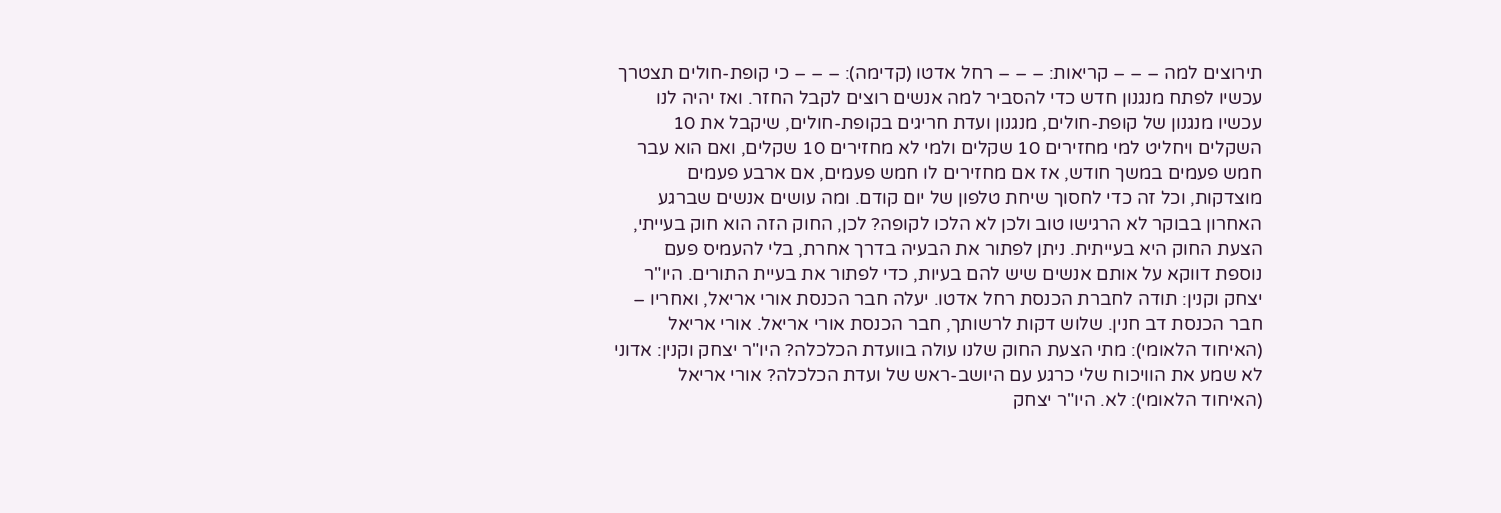תירוצים למה – – – קריאות: – – – רחל אדטו (קדימה): – – – כי קופת-חולים תצטרך עכשיו לפתח מנגנון חדש כדי להסביר למה אנשים רוצים לקבל החזר. ואז יהיה לנו עכשיו מנגנון של קופת-חולים, מנגנון ועדת חריגים בקופת-חולים, שיקבל את 10 השקלים ויחליט למי מחזירים 10 שקלים ולמי לא מחזירים 10 שקלים, ואם הוא עבר חמש פעמים במשך חודש, אז אם מחזירים לו חמש פעמים, אם ארבע פעמים מוצדקות, וכל זה כדי לחסוך שיחת טלפון של יום קודם. ומה עושים אנשים שברגע האחרון בבוקר לא הרגישו טוב ולכן לא הלכו לקופה? לכן, החוק הזה הוא חוק בעייתי, הצעת החוק היא בעייתית. ניתן לפתור את הבעיה בדרך אחרת, בלי להעמיס פעם נוספת דווקא על אותם אנשים שיש להם בעיות, כדי לפתור את בעיית התורים. היו"ר יצחק וקנין: תודה לחברת הכנסת רחל אדטו. יעלה חבר הכנסת אורי אריאל, ואחריו – חבר הכנסת דב חנין. שלוש דקות לרשותך, חבר הכנסת אורי אריאל. אורי אריאל (האיחוד הלאומי): מתי הצעת החוק שלנו עולה בוועדת הכלכלה? היו"ר יצחק וקנין: אדוני לא שמע את הוויכוח שלי כרגע עם היושב-ראש של ועדת הכלכלה? אורי אריאל (האיחוד הלאומי): לא. היו"ר יצחק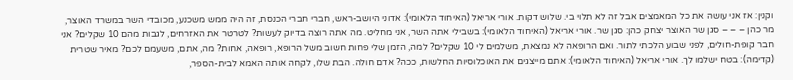וקנין: אז אני עושה את כל המאמצים אבל זה לא תלוי בי. שלוש דקות. אורי אריאל (האיחוד הלאומי): אדוני היושב-ראש, חברי חברי הכנסת, זה היה ממש משכנע, מכובדי השר במשרד האוצר, מר כהן – – – סגן שר האוצר יצחק כהן: סגן שר. אורי אריאל (האיחוד הלאומי): בשבילי אתה השר, אני מחליט. מה אתה רוצה בדיוק לעשות? לטרטר את האזרחים, לגבות מהם 10 שקלים? אני חבר קופת-חולים, לפני שבוע הלכתי לתור. ואם הרופאה לא נמצאת, משלמים לי 10 שקלים? למה, הזמן שלי פחות חשוב משל הרופא, רופאה, אחות? מה, אתם, משעמם לכם? מאיר שטרית (קדימה): בטח ישלמו לך. אורי אריאל (האיחוד הלאומי): אתם מייצגים את האוכלוסיות החלשות, ככה? אדם חולה. הבת שלו, לקחה אותה האמא לבית-הספר,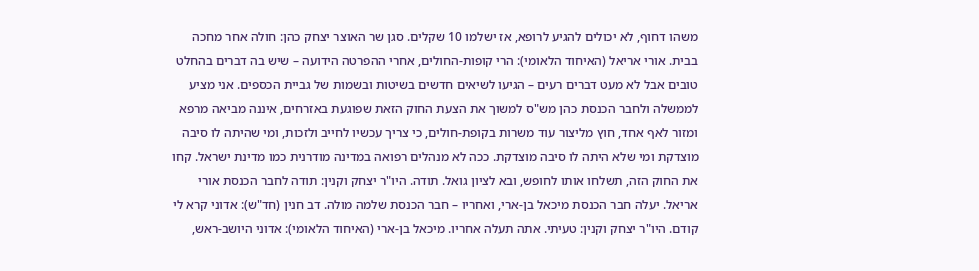משהו דחוף, לא יכולים להגיע לרופא, אז ישלמו 10 שקלים. סגן שר האוצר יצחק כהן: חולה אחר מחכה בבית. אורי אריאל (האיחוד הלאומי): הרי קופות-החולים, אחרי ההפרטה הידועה – שיש בה דברים בהחלט טובים אבל לא מעט דברים רעים – הגיעו לשיאים חדשים בשיטות ובשמות של גביית הכספים. אני מציע לממשלה ולחבר הכנסת כהן מש"ס למשוך את הצעת החוק הזאת שפוגעת באזרחים, איננה מביאה מרפא ומזור לאף אחד, חוץ מליצור עוד משרות בקופת-חולים, כי צריך עכשיו לחייב ולזכות, ומי שהיתה לו סיבה מוצדקת ומי שלא היתה לו סיבה מוצדקת. ככה לא מנהלים רפואה במדינה מודרנית כמו מדינת ישראל. קחו את החוק הזה, תשלחו אותו לחופש, ובא לציון גואל. תודה. היו"ר יצחק וקנין: תודה לחבר הכנסת אורי אריאל. יעלה חבר הכנסת מיכאל בן-ארי, ואחריו – חבר הכנסת שלמה מולה. דב חנין (חד"ש): אדוני קרא לי קודם. היו"ר יצחק וקנין: טעיתי. אתה תעלה אחריו. מיכאל בן-ארי (האיחוד הלאומי): אדוני היושב-ראש,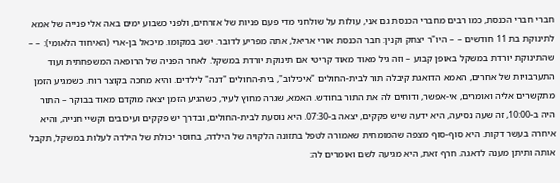חברי חברי הכנסת, כמו רבים מחברי הכנסת גם אני, עולות על שולחני מדי פעם פניות של אזרחים, ולפני כשבוע ימים באה אלי פנייה של אמא לתינוקת בת 11 חודשים – – היו"ר יצחק וקנין: חבר הכנסת אורי אריאל, אתה מפריע לדובר. ישב במקומו. מיכאל בן-ארי (האיחוד הלאומי): – – שהתינוקת יורדת במשקל באופן קבוע – וזה גיל מאוד מאוד קריטי אם תינוקת יורדת במשקל. לאחר הפניה של הרופאה המשפחתית ועוד התערבויות של אחרים, האמא הדואגת קיבלה תור לבית-החולים "איכילוב", בית-החולים "דנה" לילדים. והיא מחכה בקוצר רוח. כשמגיע הזמן מתקשרים אליה ואומרים, אי-אפשר, ודוחים לה את התור בחודש. האמא, שגרה מחוץ לעיר, כשהגיע הזמן יצאה מוקדם מאוד בבוקר – התור היה ב-10:00, זה שעה נסיעה, היא ידעה שיש פקקים, יצאה ב-07:30. היא נוסעת לבית-החולים, ובדרך יש פקקים ועיכובים וקשיי חנייה, והיא איחרה בעשר דקות. היא סוף-סוף מצפה שהמומחית שאמורה לטפל בתזונה הלקויה של הילדה, בחוסר יכולת של הילדה לעלות במשקל, תקבל אותה ותיתן מענה לדאגה. חרף זאת, היא מגיעה לשם ואומרים לה: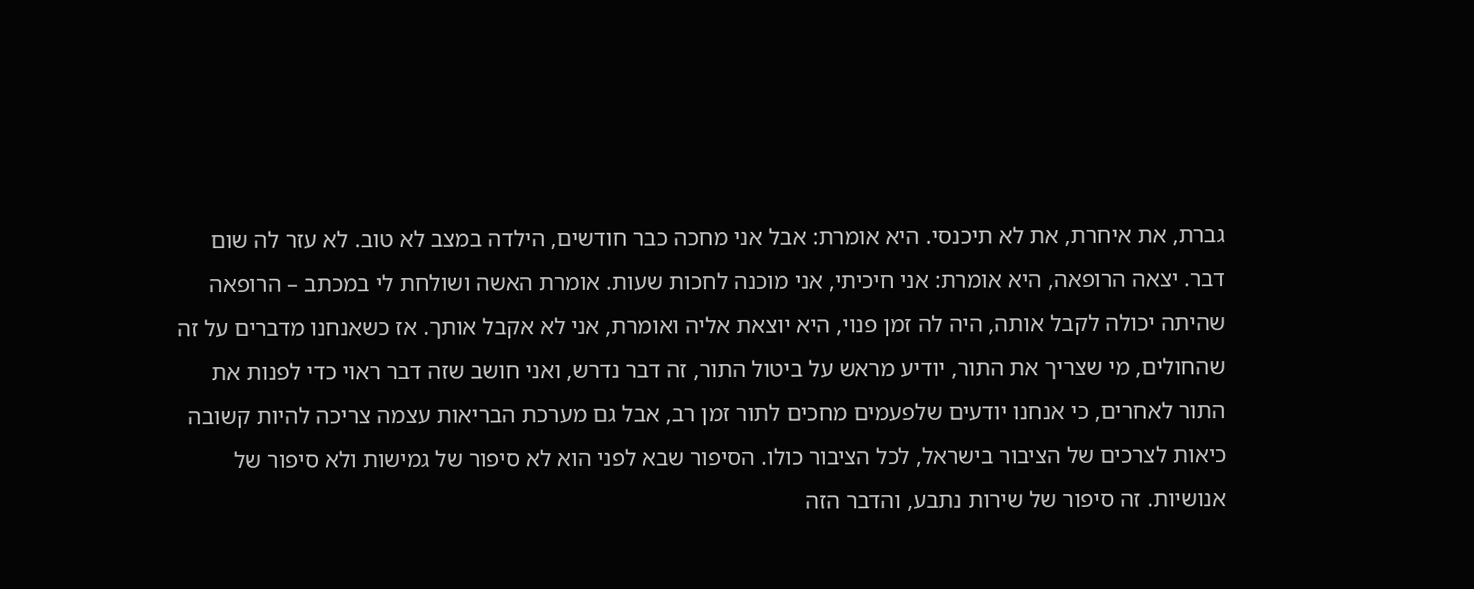גברת, את איחרת, את לא תיכנסי. היא אומרת: אבל אני מחכה כבר חודשים, הילדה במצב לא טוב. לא עזר לה שום דבר. יצאה הרופאה, היא אומרת: אני חיכיתי, אני מוכנה לחכות שעות. אומרת האשה ושולחת לי במכתב – הרופאה שהיתה יכולה לקבל אותה, היה לה זמן פנוי, היא יוצאת אליה ואומרת, אני לא אקבל אותך. אז כשאנחנו מדברים על זה שהחולים, מי שצריך את התור, יודיע מראש על ביטול התור, זה דבר נדרש, ואני חושב שזה דבר ראוי כדי לפנות את התור לאחרים, כי אנחנו יודעים שלפעמים מחכים לתור זמן רב, אבל גם מערכת הבריאות עצמה צריכה להיות קשובה כיאות לצרכים של הציבור בישראל, לכל הציבור כולו. הסיפור שבא לפני הוא לא סיפור של גמישות ולא סיפור של אנושיות. זה סיפור של שירות נתבע, והדבר הזה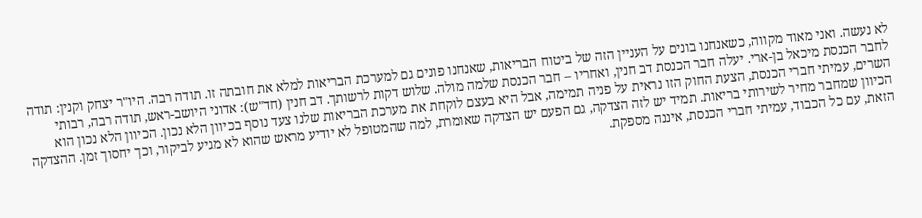לא נעשה. ואני מאוד מקווה, כשאנחנו בונים על העניין הזה של ביטוח הבריאות, שאנחנו פונים גם למערכת הבריאות למלא את חובתה זו. תודה רבה. היו"ר יצחק וקנין: תודה לחבר הכנסת מיכאל בן-ארי. יעלה חבר הכנסת דב חנין, ואחריו – חבר הכנסת שלמה מולה. שלוש דקות לרשותך. דב חנין (חד"ש): אדוני היושב-ראש, תודה רבה, רבותי השרים, עמיתי חברי הכנסת, הצעת החוק הזו נראית על פניה תמימה, אבל היא בעצם לוקחת את מערכת הבריאות שלנו צעד נוסף בכיוון הלא נכון. הכיוון הלא נכון הוא הכיוון שמחבר מחיר לשירותי בריאות. תמיד יש לזה הצדקה, גם הפעם יש הצדקה שאומרת, למה שהמטופל לא יודיע מראש שהוא לא מגיע לביקור, וכך יחסוך זמן. ההצדקה הזאת, עם כל הכבוד, עמיתי חברי הכנסת, איננה מספקת.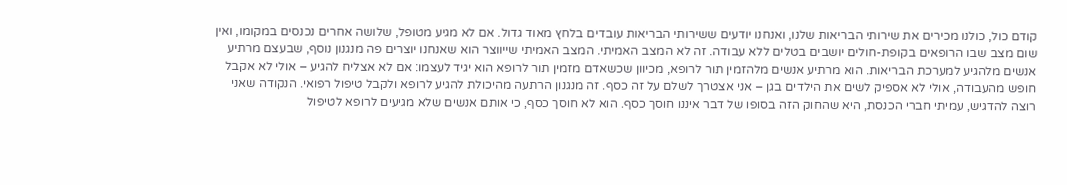קודם כול, כולנו מכירים את שירותי הבריאות שלנו, ואנחנו יודעים ששירותי הבריאות עובדים בלחץ מאוד גדול. אם לא מגיע מטופל, שלושה אחרים נכנסים במקומו, ואין שום מצב שבו הרופאים בקופת-חולים יושבים בטלים ללא עבודה. זה לא המצב האמיתי. המצב האמיתי שייווצר הוא שאנחנו יוצרים פה מנגנון נוסף, שבעצם מרתיע אנשים מלהגיע למערכת הבריאות. הוא מרתיע אנשים מלהזמין תור לרופא, מכיוון שכשאדם מזמין תור לרופא הוא יגיד לעצמו: אם לא אצליח להגיע – אולי לא אקבל חופש מהעבודה, אולי לא אספיק לשים את הילדים בגן – אני אצטרך לשלם על זה כסף. זה מנגנון הרתעה מהיכולת להגיע לרופא ולקבל טיפול רפואי. הנקודה שאני רוצה להדגיש, עמיתי חברי הכנסת, היא שהחוק הזה בסופו של דבר איננו חוסך כסף. הוא לא חוסך כסף, כי אותם אנשים שלא מגיעים לרופא לטיפול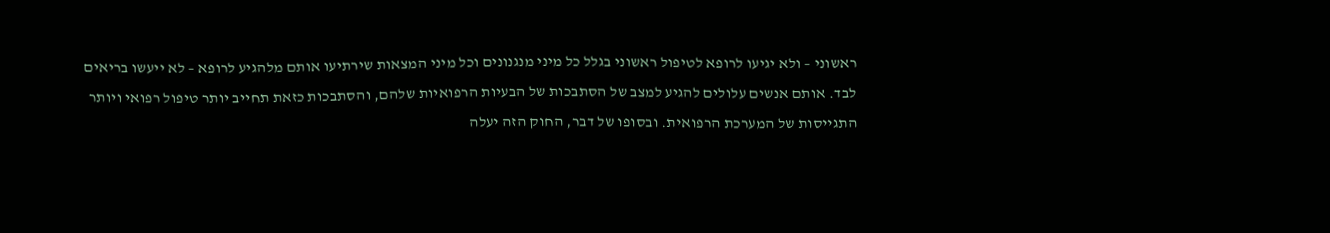ראשוני – ולא יגיעו לרופא לטיפול ראשוני בגלל כל מיני מנגנונים וכל מיני המצאות שירתיעו אותם מלהגיע לרופא – לא ייעשו בריאים לבד. אותם אנשים עלולים להגיע למצב של הסתבכות של הבעיות הרפואיות שלהם, והסתבכות כזאת תחייב יותר טיפול רפואי ויותר התגייסות של המערכת הרפואית. ובסופו של דבר, החוק הזה יעלה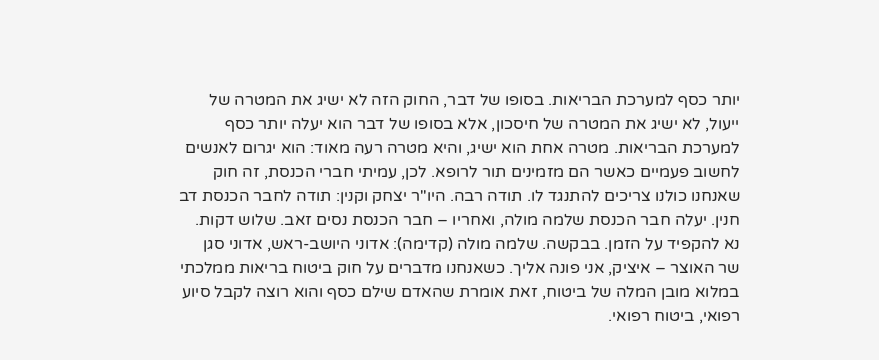יותר כסף למערכת הבריאות. בסופו של דבר, החוק הזה לא ישיג את המטרה של ייעול, לא ישיג את המטרה של חיסכון, אלא בסופו של דבר הוא יעלה יותר כסף למערכת הבריאות. מטרה אחת הוא ישיג, והיא מטרה רעה מאוד: הוא יגרום לאנשים לחשוב פעמיים כאשר הם מזמינים תור לרופא. לכן, עמיתי חברי הכנסת, זה חוק שאנחנו כולנו צריכים להתנגד לו. תודה רבה. היו"ר יצחק וקנין: תודה לחבר הכנסת דב חנין. יעלה חבר הכנסת שלמה מולה, ואחריו – חבר הכנסת נסים זאב. שלוש דקות. נא להקפיד על הזמן. בבקשה. שלמה מולה (קדימה): אדוני היושב-ראש, אדוני סגן שר האוצר – איציק, אני פונה אליך. כשאנחנו מדברים על חוק ביטוח בריאות ממלכתי במלוא מובן המלה של ביטוח, זאת אומרת שהאדם שילם כסף והוא רוצה לקבל סיוע רפואי, ביטוח רפואי.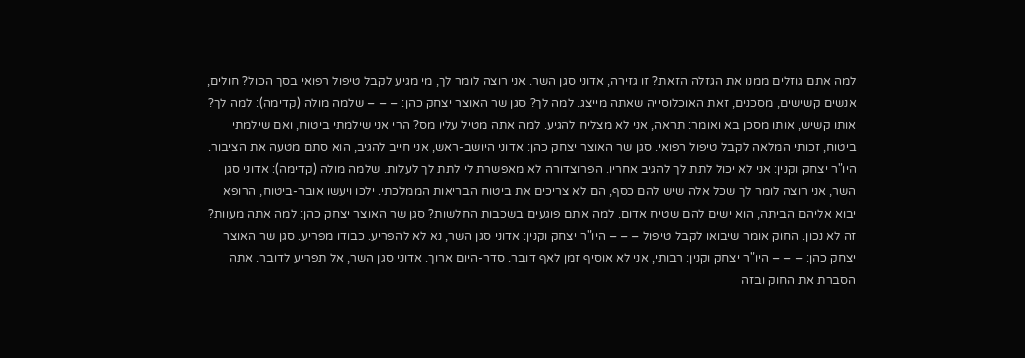למה אתם גוזלים ממנו את הגזלה הזאת? זו גזירה, אדוני סגן השר. אני רוצה לומר לך, מי מגיע לקבל טיפול רפואי בסך הכול? חולים, אנשים קשישים, מסכנים, זאת האוכלוסייה שאתה מייצג. למה לך? סגן שר האוצר יצחק כהן: – – – שלמה מולה (קדימה): למה לך? אותו קשיש, אותו מסכן בא ואומר: תראה, אני לא מצליח להגיע. למה אתה מטיל עליו מס? הרי אני שילמתי ביטוח, ואם שילמתי ביטוח, זכותי המלאה לקבל טיפול רפואי. סגן שר האוצר יצחק כהן: אדוני היושב-ראש, אני חייב להגיב, הוא סתם מטעה את הציבור. היו"ר יצחק וקנין: אני לא יכול לתת לך להגיב אחריו. הפרוצדורה לא מאפשרת לי לתת לך לעלות. שלמה מולה (קדימה): אדוני סגן השר, אני רוצה לומר לך שכל אלה שיש להם כסף, הם לא צריכים את ביטוח הבריאות הממלכתי. ילכו ויעשו אובר-ביטוח, הרופא יבוא אליהם הביתה, הוא ישים להם שטיח אדום. למה אתם פוגעים בשכבות החלשות? סגן שר האוצר יצחק כהן: למה אתה מעוות? זה לא נכון. החוק אומר שיבואו לקבל טיפול – – – היו"ר יצחק וקנין: אדוני סגן השר, נא לא להפריע. כבודו מפריע. סגן שר האוצר יצחק כהן: – – – היו"ר יצחק וקנין: רבותי, אני לא אוסיף זמן לאף דובר. סדר-היום ארוך. אדוני סגן השר, אל תפריע לדובר. אתה הסברת את החוק ובזה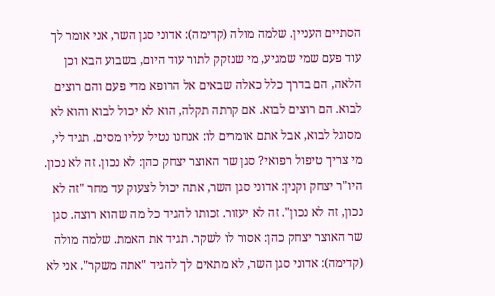הסתיים העניין. שלמה מולה (קדימה): אדוני סגן השר, אני אומר לך עוד פעם שמי שמגיע, מי שנזקק לתור עוד היום, בשבוע הבא וכן הלאה, הם בדרך כלל כאלה שבאים אל הרופא מדי פעם והם רוצים לבוא. הם רוצים לבוא. אם קרתה תקלה, הוא לא יכול לבוא והוא לא מסוגל לבוא, אבל אתם אומרים לו: אנחנו נטיל עליו מסים. תגיד לי, מי צריך טיפול רפואי? סגן שר האוצר יצחק כהן: לא נכון. זה לא נכון. היו"ר יצחק וקנין: אדוני סגן השר, אתה יכול לצעוק עד מחר "זה לא נכון, זה לא נכון". זה לא יעזור. זכותו להגיד כל מה שהוא רוצה. סגן שר האוצר יצחק כהן: אסור לו לשקר. תגיד את האמת. שלמה מולה (קדימה): אדוני סגן השר, לא מתאים לך להגיד "אתה משקר". אני לא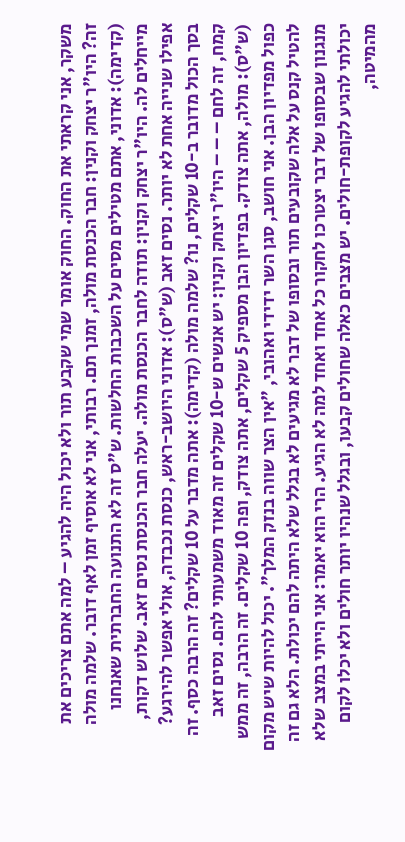משקר, אני קראתי את החוק. החוק אומר שמי שקבע תור ולא יכול היה להגיע – למה אתם צריכים את זה? היו"ר יצחק וקנין: חבר הכנסת מולה, זמנך תם. רבותי, אני לא אוסיף זמן לאף דובר. שלמה מולה (קדימה): אדוני, אתם מטילים מסים על השכבות החלשות. ש"ס זה לא התנועה החברתית שאנחנו מייחלים לה. היו"ר יצחק וקנין: תודה לחבר הכנסת מולה. יעלה חבר הכנסת נסים זאב. שלוש דקות, אפילו שנייה אחת לא יותר. נסים זאב (ש"ס): אדוני היושב-ראש, כנסת נכבדה, אולי אפשר להירגע? בסך הכול מדובר ב-10 שקלים, נו? שלמה מולה (קדימה): אתה מדבר על 10 שקלים? זה הרבה כסף. זה קמח, זה לחם – – – היו"ר יצחק וקנין: יש אנשים ש-10 שקלים זה מאוד משמעותי להם. נסים זאב (ש"ס): מולה, אתה צודק. בפדיון הבן מספיק 5 שקלים, אתה צודק, ופה 10 שקלים. זה הרבה, זה ממש כפול מפדיון הבן. אני חושב, סגן השר ידידי ואהובי, "אין הצר שווה בנזק המלך". יכול להיות שיש מקום להטיל קנס על אלה שקובעים תור ובסופו של דבר לא מגיעים לא בגלל שלא היתה להם יכולת. הלא גם זה מנגנון שבסופו של דבר יצטרכו לחקור כל אחד ואחד למה לא הגיע. הרי הוא יאמר: אני הייתי במצב שלא יכולתי להגיע לקופת-חולים. יש מצבים כאלה שחולים קבעו, ובגלל שנהיו יותר חולים ולא יכלו לקום מהמיטה,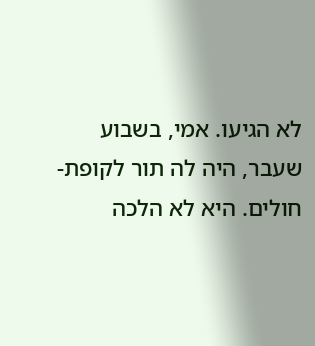לא הגיעו. אמי, בשבוע שעבר, היה לה תור לקופת-חולים. היא לא הלכה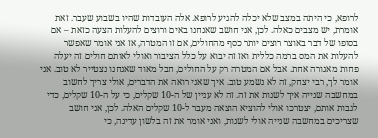לרופא, כי היתה במצב שלא יכלה להגיע לרופא. אלה העובדות שהיו בשבוע שעבר. זאת אומרת, יש מצבים כאלה. לכן, אני חושב שאנחנו באים ורוצים להעלות הצעה כזאת – אם בסופו של דבר באוצר רוצים יותר כסף מהחולים, אם זו המטרה, אז אני אומר שאפשר להעלות את המס ברמה כללית ואז זה יבוא על כלל הציבור ואולי לאותם חולים זה יעלה פחות מאגורה אחת. אבל אם המטרה רק על החולים, חבל מאוד שאנחנו נצטייר לא טוב. אני אומר לך, רבי יצחק, זה לא נשמע טוב. איך שאני רואה את הדברים, אולי צריך לחשוב במחשבה שנייה איך לשנות את זה. זה לא עניין של ה-10 שקלים, כי על ה-10 שקלים, כדי לגבות אותם, יצטרכו אולי להוציא הוצאה מעבר ל-10 שקלים האלה. לכן, אני חושב שצריכים במחשבה שנייה אולי לשנות, ואני אומר את זה בלשון עדינה, כי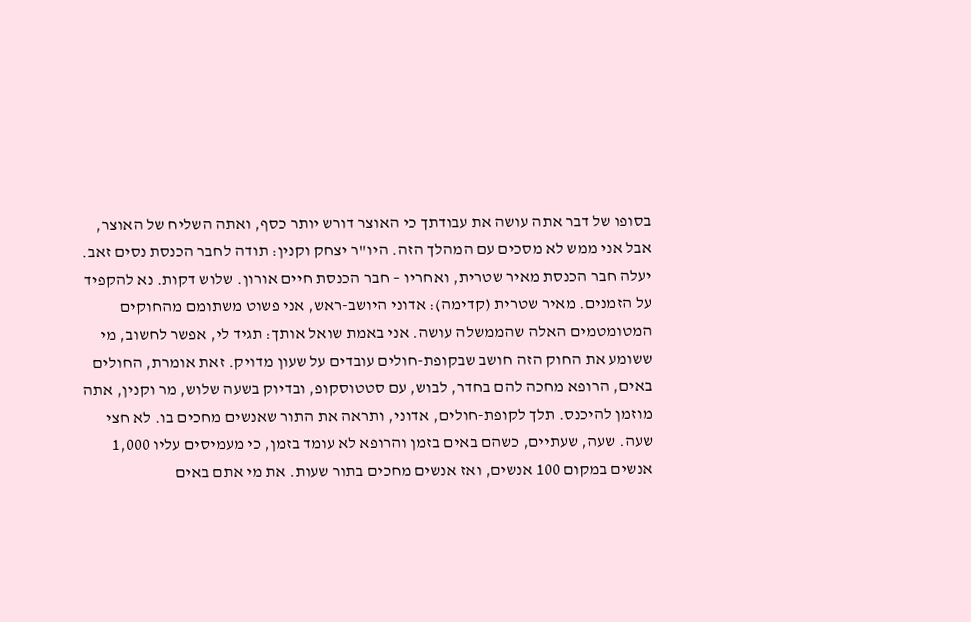בסופו של דבר אתה עושה את עבודתך כי האוצר דורש יותר כסף, ואתה השליח של האוצר, אבל אני ממש לא מסכים עם המהלך הזה. היו"ר יצחק וקנין: תודה לחבר הכנסת נסים זאב. יעלה חבר הכנסת מאיר שטרית, ואחריו – חבר הכנסת חיים אורון. שלוש דקות. נא להקפיד על הזמנים. מאיר שטרית (קדימה): אדוני היושב-ראש, אני פשוט משתומם מהחוקים המטומטמים האלה שהממשלה עושה. אני באמת שואל אותך: תגיד לי, אפשר לחשוב, מי ששומע את החוק הזה חושב שבקופת-חולים עובדים על שעון מדויק. זאת אומרת, החולים באים, הרופא מחכה להם בחדר, לבוש, עם סטטוסקופ, ובדיוק בשעה שלוש, מר וקנין, אתה מוזמן להיכנס. תלך לקופת-חולים, אדוני, ותראה את התור שאנשים מחכים בו. לא חצי שעה. שעה, שעתיים, כשהם באים בזמן והרופא לא עומד בזמן, כי מעמיסים עליו 1,000 אנשים במקום 100 אנשים, ואז אנשים מחכים בתור שעות. את מי אתם באים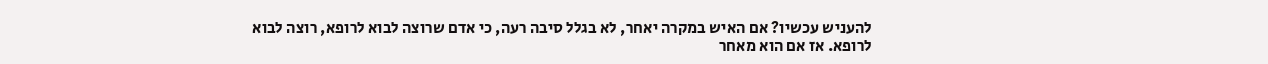להעניש עכשיו? אם האיש במקרה יאחר, לא בגלל סיבה רעה, כי אדם שרוצה לבוא לרופא, רוצה לבוא לרופא. אז אם הוא מאחר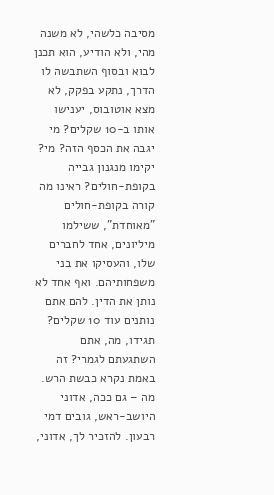מסיבה כלשהי, לא משנה מהי, ולא הודיע, הוא תכנן לבוא ובסוף השתבשה לו הדרך, נתקע בפקק, לא מצא אוטובוס, יענישו אותו ב-10 שקלים? מי יגבה את הכסף הזה? מי? יקימו מנגנון גבייה בקופת-חולים? ראינו מה קורה בקופת-חולים "מאוחדת", ששילמו מיליונים, אחד לחברים שלו, והעסיקו את בני משפחותיהם. ואף אחד לא נותן את הדין. להם אתם נותנים עוד 10 שקלים? תגידו, מה, אתם השתגעתם לגמרי? זה באמת נקרא כבשת הרש. מה – גם ככה, אדוני היושב-ראש, גובים דמי רבעון. להזכיר לך, אדוני,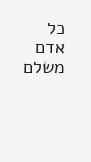כל אדם משלם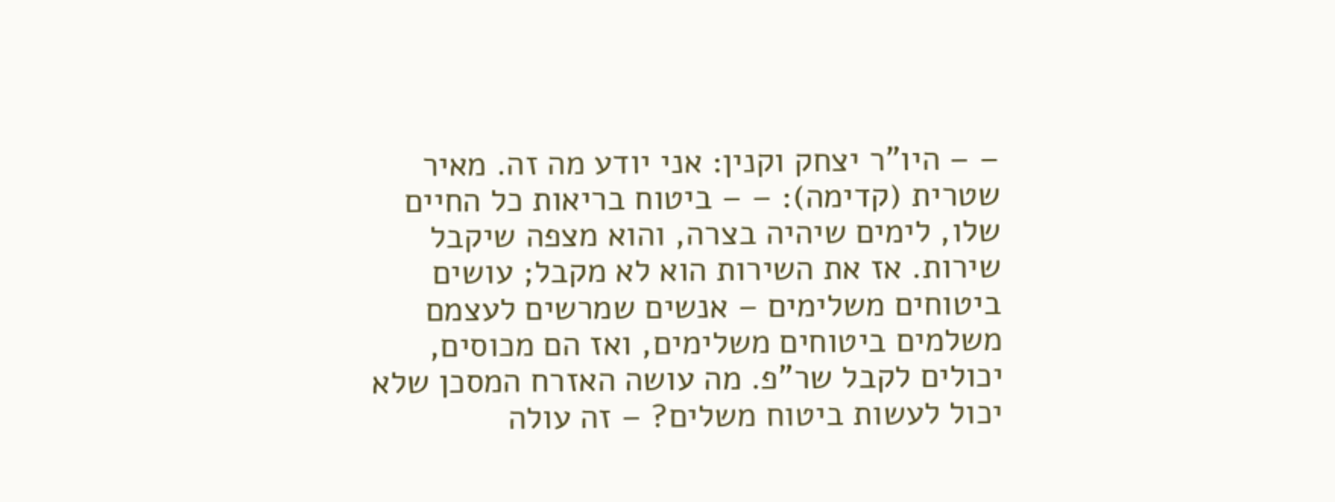– – היו"ר יצחק וקנין: אני יודע מה זה. מאיר שטרית (קדימה): – – ביטוח בריאות כל החיים שלו, לימים שיהיה בצרה, והוא מצפה שיקבל שירות. אז את השירות הוא לא מקבל; עושים ביטוחים משלימים – אנשים שמרשים לעצמם משלמים ביטוחים משלימים, ואז הם מכוסים, יכולים לקבל שר"פ. מה עושה האזרח המסכן שלא יכול לעשות ביטוח משלים? – זה עולה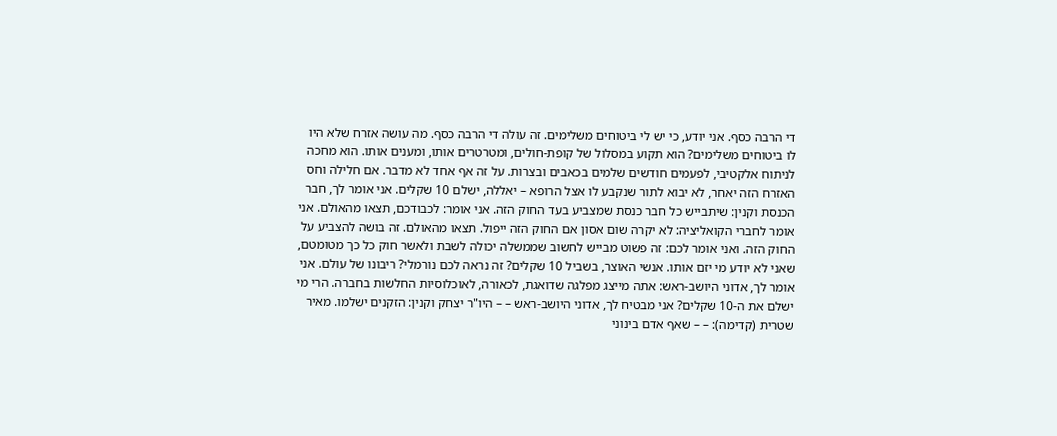די הרבה כסף. אני יודע, כי יש לי ביטוחים משלימים. זה עולה די הרבה כסף. מה עושה אזרח שלא היו לו ביטוחים משלימים? הוא תקוע במסלול של קופת-חולים, ומטרטרים אותו, ומענים אותו. הוא מחכה לניתוח אלקטיבי, לפעמים חודשים שלמים בכאבים ובצרות. על זה אף אחד לא מדבר. אם חלילה וחס האזרח הזה יאחר, לא יבוא לתור שנקבע לו אצל הרופא – יאללה, ישלם 10 שקלים. אני אומר לך, חבר הכנסת וקנין: שיתבייש כל חבר כנסת שמצביע בעד החוק הזה. אני אומר: לכבודכם, תצאו מהאולם. אני אומר לחברי הקואליציה: לא יקרה שום אסון אם החוק הזה ייפול. תצאו מהאולם. זה בושה להצביע על החוק הזה. ואני אומר לכם: זה פשוט מבייש לחשוב שממשלה יכולה לשבת ולאשר חוק כל כך מטומטם, שאני לא יודע מי יזם אותו. אנשי האוצר, בשביל 10 שקלים? זה נראה לכם נורמלי? ריבונו של עולם. אני אומר לך, אדוני היושב-ראש: אתה מייצג מפלגה שדואגת, לכאורה, לאוכלוסיות החלשות בחברה. הרי מי ישלם את ה-10 שקלים? אני מבטיח לך, אדוני היושב-ראש – – היו"ר יצחק וקנין: הזקנים ישלמו. מאיר שטרית (קדימה): – – שאף אדם בינוני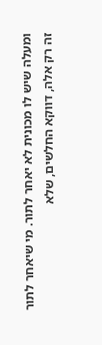ומעלה שיש לו מכונית לא יאחר לתור. מי שיאחר לתור זה רק אלה, דווקא החלשים, שלא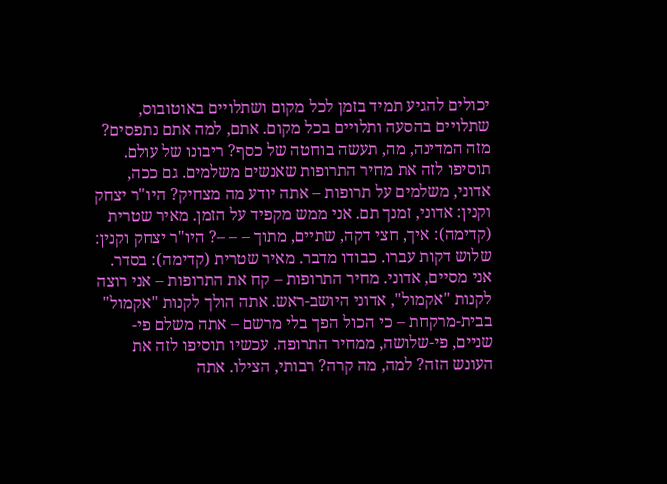יכולים להגיע תמיד בזמן לכל מקום ושתלויים באוטובוס, שתלויים בהסעה ותלויים בכל מקום. אתם, למה אתם נתפסים? מזה המדינה, מה, תעשה בוחטה של כסף? ריבונו של עולם. תוסיפו לזה את מחיר התרופות שאנשים משלמים. גם ככה, אדוני, משלמים על תרופות – אתה יודע מה מצחיק? היו"ר יצחק וקנין: אדוני, זמנך תם. אני ממש מקפיד על הזמן. מאיר שטרית (קדימה): איך, חצי דקה, שתיים, מתוך – – –? היו"ר יצחק וקנין: שלוש דקות עברו. כבודו מדבר. מאיר שטרית (קדימה): בסדר. אני מסיים, אדוני. מחיר התרופות – קח את התרופות – אני רוצה לקנות "אקמול", אדוני היושב-ראש. אתה הולך לקנות "אקמול" בבית-מרקחת – כי הכול הפך בלי מרשם – אתה משלם פי-שניים, פי-שלושה, ממחיר התרופה. עכשיו תוסיפו לזה את העונש הזה? למה, מה קרה? רבותי, הצילו. אתה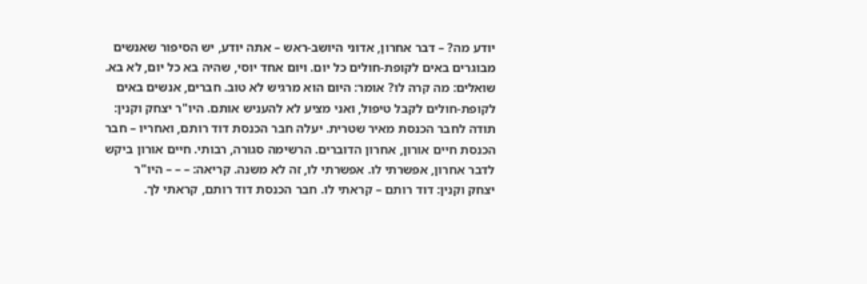יודע מה? – דבר אחרון, אדוני היושב-ראש – אתה יודע, יש הסיפור שאנשים מבוגרים באים לקופת-חולים כל יום. ויום אחד יוסי, שהיה בא כל יום, לא בא. שואלים: מה קרה לו? אומר: היום הוא מרגיש לא טוב. חברים, אנשים באים לקופת-חולים לקבל טיפול, ואני מציע לא להעניש אותם. היו"ר יצחק וקנין: תודה לחבר הכנסת מאיר שטרית. יעלה חבר הכנסת דוד רותם, ואחריו – חבר הכנסת חיים אורון, אחרון הדוברים. הרשימה סגורה, רבותי. חיים אורון ביקש לדבר אחרון, אפשרתי לו. אפשרתי לו, זה לא משנה. קריאה: – – – היו"ר יצחק וקנין: דוד רותם – קראתי לו. חבר הכנסת דוד רותם, קראתי לך.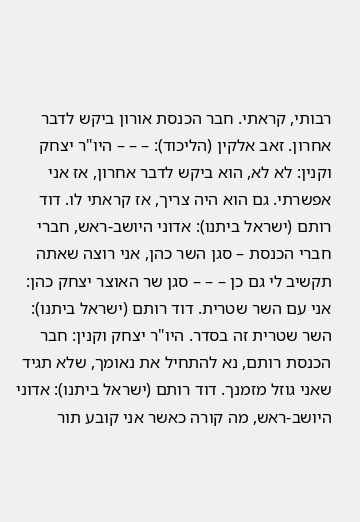רבותי, קראתי. חבר הכנסת אורון ביקש לדבר אחרון. זאב אלקין (הליכוד): – – – היו"ר יצחק וקנין: לא לא, הוא ביקש לדבר אחרון, אז אני אפשרתי. גם הוא היה צריך, אז קראתי לו. דוד רותם (ישראל ביתנו): אדוני היושב-ראש, חברי חברי הכנסת – סגן השר כהן, אני רוצה שאתה תקשיב לי גם כן – – – סגן שר האוצר יצחק כהן: אני עם השר שטרית. דוד רותם (ישראל ביתנו): השר שטרית זה בסדר. היו"ר יצחק וקנין: חבר הכנסת רותם, נא להתחיל את נאומך, שלא תגיד שאני גוזל מזמנך. דוד רותם (ישראל ביתנו): אדוני היושב-ראש, מה קורה כאשר אני קובע תור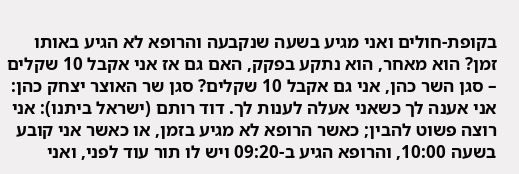בקופת-חולים ואני מגיע בשעה שנקבעה והרופא לא הגיע באותו זמן? הוא מאחר, הוא נתקע בפקק, האם גם אז אני אקבל 10 שקלים – סגן השר כהן, אני גם אקבל 10 שקלים? סגן שר האוצר יצחק כהן: אני אענה לך כשאני אעלה לענות לך. דוד רותם (ישראל ביתנו): אני רוצה פשוט להבין; כאשר הרופא לא מגיע בזמן, או כאשר אני קובע בשעה 10:00, והרופא הגיע ב-09:20 ויש לו תור עוד לפני, ואני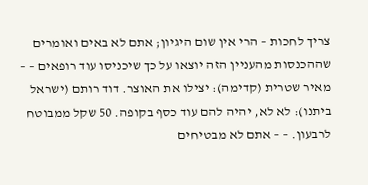צריך לחכות – הרי אין שום היגיון; אתם לא באים ואומרים שההכנסות מהעניין הזה יוצאו על כך שיכניסו עוד רופאים – – מאיר שטרית (קדימה): יצילו את האוצר. דוד רותם (ישראל ביתנו): לא לא, יהיה להם עוד כסף בקופה. 50 שקל ממבוטח לרבעון. – – אתם לא מבטיחים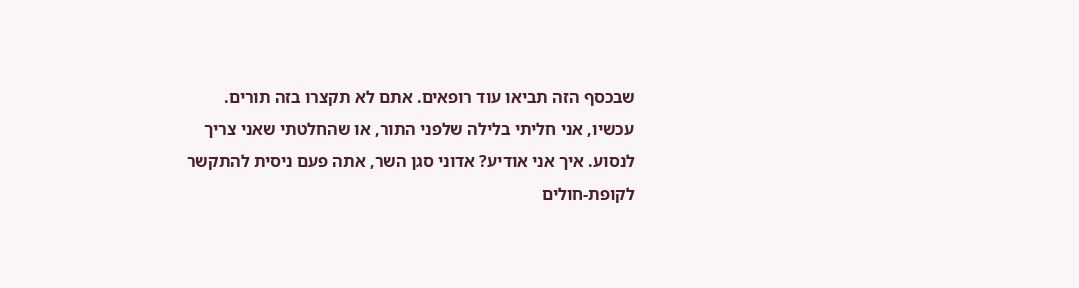שבכסף הזה תביאו עוד רופאים. אתם לא תקצרו בזה תורים. עכשיו, אני חליתי בלילה שלפני התור, או שהחלטתי שאני צריך לנסוע. איך אני אודיע? אדוני סגן השר, אתה פעם ניסית להתקשר לקופת-חולים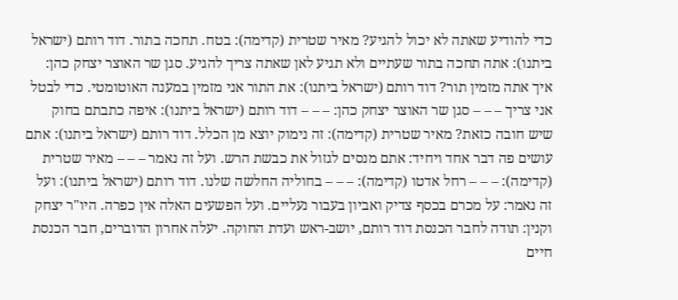כדי להודיע שאתה לא יכול להגיע? מאיר שטרית (קדימה): בטח. תחכה בתור. דוד רותם (ישראל ביתנו): אתה תחכה בתור שעתיים ולא תגיע לאן שאתה צריך להגיע. סגן שר האוצר יצחק כהן: איך אתה מזמין תור? דוד רותם (ישראל ביתנו): את התור אני מזמין במענה האוטומטי. כדי לבטל אני צריך – – – סגן שר האוצר יצחק כהן: – – – דוד רותם (ישראל ביתנו): איפה כתבתם בחוק שיש חובה כזאת? מאיר שטרית (קדימה): זה נימוק יוצא מן הכלל. דוד רותם (ישראל ביתנו): אתם עושים פה דבר אחד ויחיד: אתם מנסים לגזול את כבשת הרש. ועל זה נאמר – – – מאיר שטרית (קדימה): – – – רחל אדטו (קדימה): – – – בחוליה החלשה שלנו. דוד רותם (ישראל ביתנו): ועל זה נאמר: על מכרם בכסף צדיק ואביון בעבור נעליים. ועל הפשעים האלה אין כפרה. היו"ר יצחק וקנין: תודה לחבר הכנסת דוד רותם, יושב-ראש ועדת החוקה. יעלה אחרון הדוברים, חבר הכנסת חיים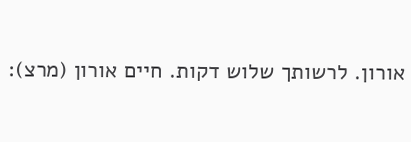אורון. לרשותך שלוש דקות. חיים אורון (מרצ):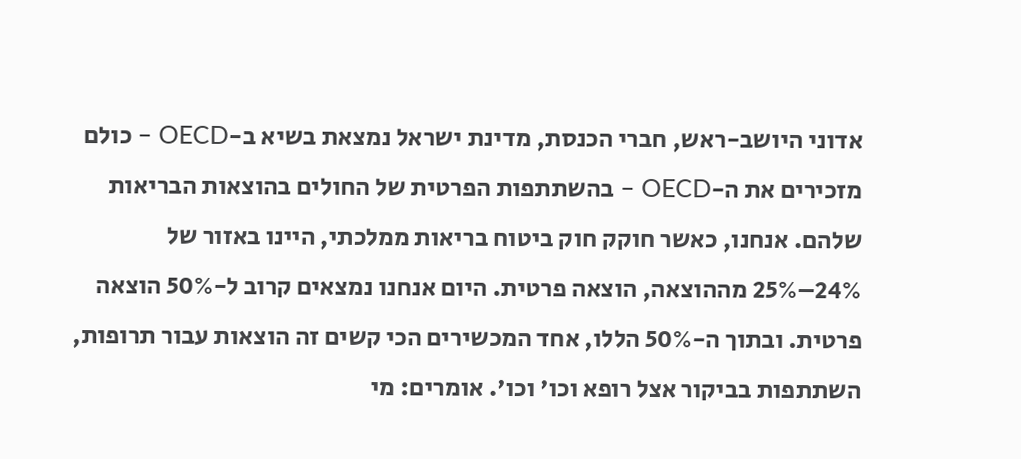אדוני היושב-ראש, חברי הכנסת, מדינת ישראל נמצאת בשיא ב-OECD – כולם מזכירים את ה-OECD – בהשתתפות הפרטית של החולים בהוצאות הבריאות שלהם. אנחנו, כאשר חוקק חוק ביטוח בריאות ממלכתי, היינו באזור של 24%–25% מההוצאה, הוצאה פרטית. היום אנחנו נמצאים קרוב ל-50% הוצאה פרטית. ובתוך ה-50% הללו, אחד המכשירים הכי קשים זה הוצאות עבור תרופות, השתתפות בביקור אצל רופא וכו' וכו'. אומרים: מי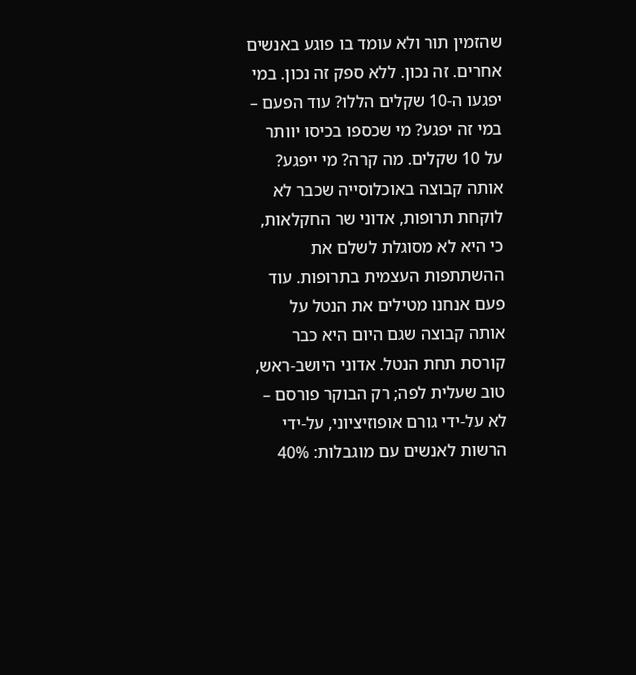שהזמין תור ולא עומד בו פוגע באנשים אחרים. זה נכון. ללא ספק זה נכון. במי יפגעו ה-10 שקלים הללו? עוד הפעם – במי זה יפגע? מי שכספו בכיסו יוותר על 10 שקלים. מה קרה? מי ייפגע? אותה קבוצה באוכלוסייה שכבר לא לוקחת תרופות, אדוני שר החקלאות, כי היא לא מסוגלת לשלם את ההשתתפות העצמית בתרופות. עוד פעם אנחנו מטילים את הנטל על אותה קבוצה שגם היום היא כבר קורסת תחת הנטל. אדוני היושב-ראש, טוב שעלית לפה; רק הבוקר פורסם – לא על-ידי גורם אופוזיציוני, על-ידי הרשות לאנשים עם מוגבלות: 40%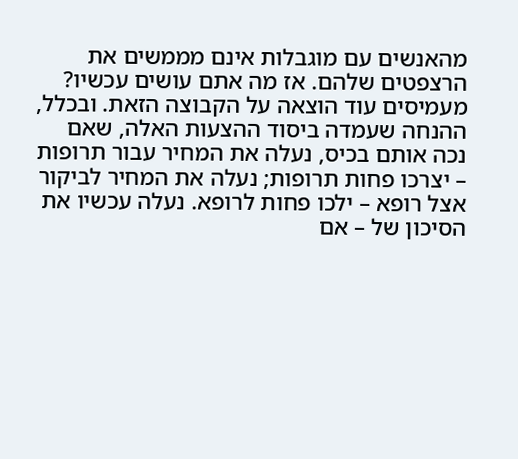מהאנשים עם מוגבלות אינם מממשים את הרצפטים שלהם. אז מה אתם עושים עכשיו? מעמיסים עוד הוצאה על הקבוצה הזאת. ובכלל, ההנחה שעמדה ביסוד ההצעות האלה, שאם נכה אותם בכיס, נעלה את המחיר עבור תרופות – יצרכו פחות תרופות; נעלה את המחיר לביקור אצל רופא – ילכו פחות לרופא. נעלה עכשיו את הסיכון של – אם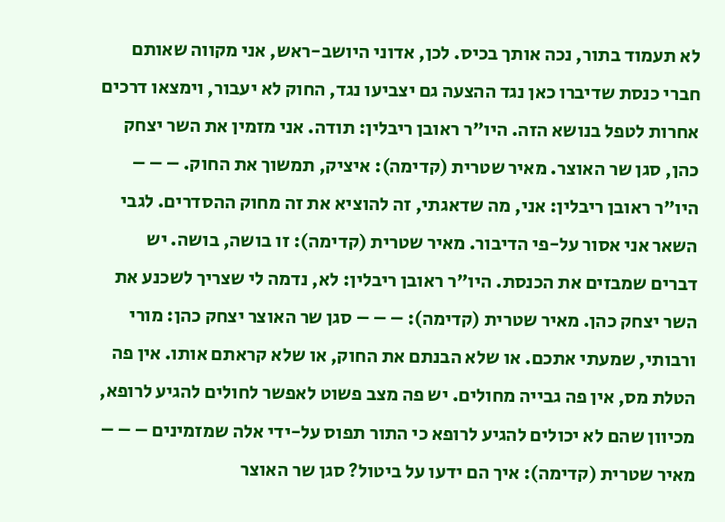לא תעמוד בתור, נכה אותך בכיס. לכן, אדוני היושב-ראש, אני מקווה שאותם חברי כנסת שדיברו כאן נגד ההצעה גם יצביעו נגד, החוק לא יעבור, וימצאו דרכים אחרות לטפל בנושא הזה. היו"ר ראובן ריבלין: תודה. אני מזמין את השר יצחק כהן, סגן שר האוצר. מאיר שטרית (קדימה): איציק, תמשוך את החוק. – – – היו"ר ראובן ריבלין: אני, מה שדאגתי, זה להוציא את זה מחוק ההסדרים. לגבי השאר אני אסור על-פי הדיבור. מאיר שטרית (קדימה): זו בושה, בושה. יש דברים שמבזים את הכנסת. היו"ר ראובן ריבלין: לא, נדמה לי שצריך לשכנע את השר יצחק כהן. מאיר שטרית (קדימה): – – – סגן שר האוצר יצחק כהן: מורי ורבותי, שמעתי אתכם. או שלא הבנתם את החוק, או שלא קראתם אותו. אין פה הטלת מס, אין פה גבייה מחולים. יש פה מצב פשוט לאפשר לחולים להגיע לרופא, מכיוון שהם לא יכולים להגיע לרופא כי התור תפוס על-ידי אלה שמזמינים – – – מאיר שטרית (קדימה): איך הם ידעו על ביטול? סגן שר האוצר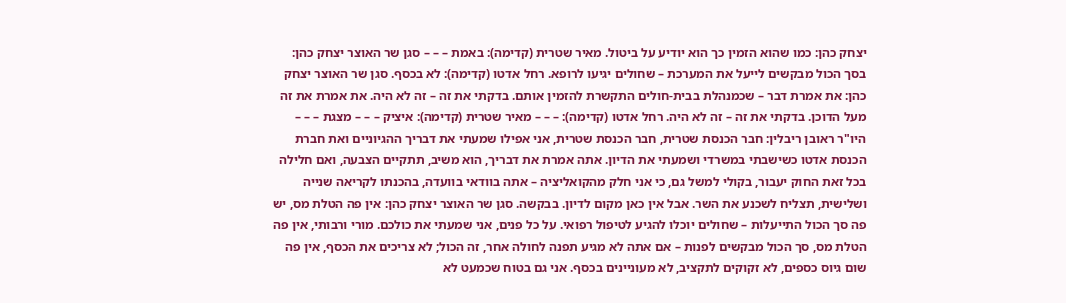יצחק כהן: כמו שהוא הזמין כך הוא יודיע על ביטול. מאיר שטרית (קדימה): באמת – – – סגן שר האוצר יצחק כהן: בסך הכול מבקשים לייעל את המערכת – שחולים יגיעו לרופא. רחל אדטו (קדימה): לא בכסף. סגן שר האוצר יצחק כהן: את אמרת דבר – שכמנהלת בבית-חולים התקשרת להזמין אותם. בדקתי את זה – זה לא היה. את אמרת את זה מעל הדוכן. בדקתי את זה – זה לא היה. רחל אדטו (קדימה): – – – מאיר שטרית (קדימה): איציק – – – מצגת – – – היו"ר ראובן ריבלין: חבר הכנסת שטרית, חבר הכנסת שטרית, אני אפילו שמעתי את דבריך ההגיוניים ואת חברת הכנסת אדטו כשישבתי במשרדי ושמעתי את הדיון. אתה אמרת את דבריך, הוא משיב, תתקיים הצבעה, ואם חלילה בכל זאת החוק יעבור, בקולי למשל גם, כי אני חלק מהקואליציה – אתה בוודאי בוועדה, בהכנתו לקריאה שנייה ושלישית, תצליח לשכנע את השר. אבל אין כאן מקום לדיון. בבקשה. סגן שר האוצר יצחק כהן: אין פה הטלת מס, יש פה סך הכול התייעלות – שחולים יוכלו להגיע לטיפול רפואי. על כל פנים, אני שמעתי את כולכם. מורי ורבותי, אין פה הטלת מס, סך הכול מבקשים לפנות – אם אתה לא מגיע תפנה לחולה אחר, זה הכול; לא צריכים את הכסף, אין פה שום גיוס כספים, לא זקוקים לתקציב, לא מעוניינים בכסף. אני גם בטוח שכמעט לא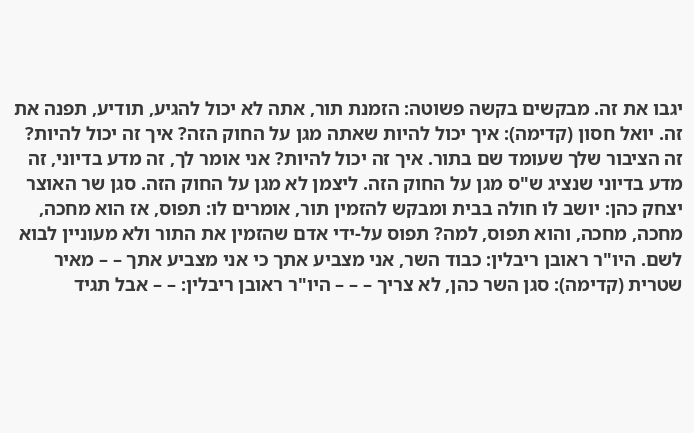יגבו את זה. מבקשים בקשה פשוטה: הזמנת תור, אתה לא יכול להגיע, תודיע, תפנה את זה. יואל חסון (קדימה): איך יכול להיות שאתה מגן על החוק הזה? איך זה יכול להיות? זה הציבור שלך שעומד שם בתור. איך זה יכול להיות? אני אומר לך, זה מדע בדיוני, זה מדע בדיוני שנציג ש"ס מגן על החוק הזה. ליצמן לא מגן על החוק הזה. סגן שר האוצר יצחק כהן: יושב לו חולה בבית ומבקש להזמין תור, אומרים לו: תפוס, אז הוא מחכה, מחכה, מחכה, והוא תפוס, למה? תפוס על-ידי אדם שהזמין את התור ולא מעוניין לבוא לשם. היו"ר ראובן ריבלין: כבוד השר, אני מצביע אתך כי אני מצביע אתך – – מאיר שטרית (קדימה): סגן השר כהן, לא צריך – – – היו"ר ראובן ריבלין: – – אבל תגיד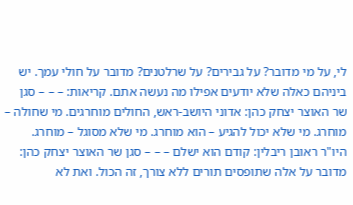לי, על מי מדובר? על גבירים? על שרלטנים? מדובר על חולי עמך. יש ביניהם כאלה שלא יודעים אפילו מה נעשה אתם. קריאות: – – – סגן שר האוצר יצחק כהן: אדוני היושב-ראש, החולים מוחרגים. מי שחולה – מוחרג. מי שלא יכול להגיע – הוא מוחרג. מי שלא מסוגל – מוחרג. היו"ר ראובן ריבלין: קודם הוא ישלם – – – סגן שר האוצר יצחק כהן: מדובר על אלה שתופסים תורים ללא צורך, זה הכול. ואת לא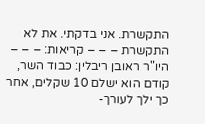התקשרת. אני בדקתי. את לא התקשרת – – – קריאות: – – – היו"ר ראובן ריבלין: כבוד השר, קודם הוא ישלם 10 שקלים, אחר כך ילך לעורך-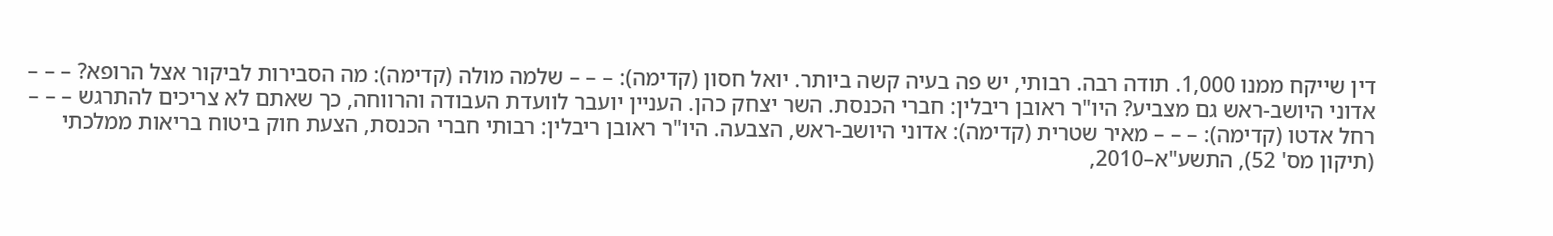דין שייקח ממנו 1,000. תודה רבה. רבותי, יש פה בעיה קשה ביותר. יואל חסון (קדימה): – – – שלמה מולה (קדימה): מה הסבירות לביקור אצל הרופא? – – – אדוני היושב-ראש גם מצביע? היו"ר ראובן ריבלין: חברי הכנסת. השר יצחק כהן. העניין יועבר לוועדת העבודה והרווחה, כך שאתם לא צריכים להתרגש – – – רחל אדטו (קדימה): – – – מאיר שטרית (קדימה): אדוני היושב-ראש, הצבעה. היו"ר ראובן ריבלין: רבותי חברי הכנסת, הצעת חוק ביטוח בריאות ממלכתי (תיקון מס' 52), התשע"א–2010,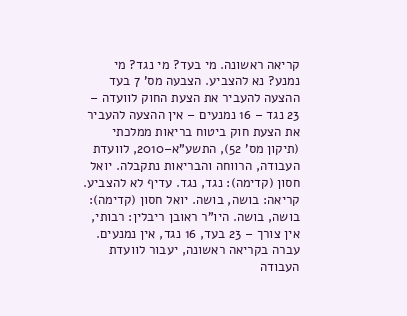קריאה ראשונה. מי בעד? מי נגד? מי נמנע? נא להצביע. הצבעה מס' 7 בעד ההצעה להעביר את הצעת החוק לוועדה – 23 נגד – 16 נמנעים – אין ההצעה להעביר את הצעת חוק ביטוח בריאות ממלכתי (תיקון מס' 52), התשע"א–2010, לוועדת העבודה, הרווחה והבריאות נתקבלה. יואל חסון (קדימה): נגד, נגד. עדיף לא להצביע. קריאה: בושה, בושה. יואל חסון (קדימה): בושה, בושה. היו"ר ראובן ריבלין: רבותי, אין צורך – 23 בעד, 16 נגד, אין נמנעים. עברה בקריאה ראשונה, יעבור לוועדת העבודה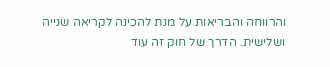והרווחה והבריאות על מנת להכינה לקריאה שנייה ושלישית. הדרך של חוק זה עוד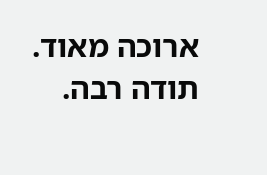ארוכה מאוד. תודה רבה.